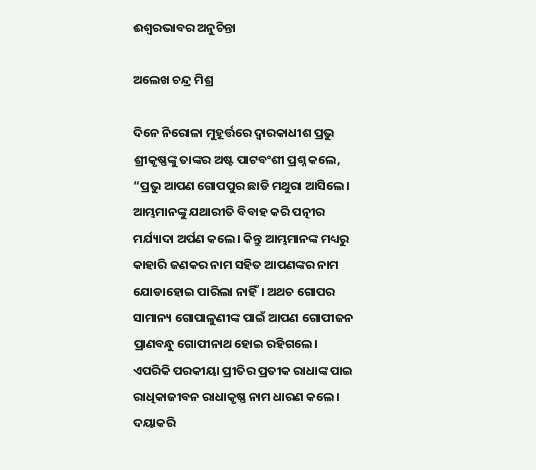ଈଶ୍ୱରଭାବର ଅନୁଚିନ୍ତା

ଅଲେଖ ଚନ୍ଦ୍ର ମିଶ୍ର

ଦିନେ ନିରୋଳା ମୁହୂର୍ତ୍ତରେ ଦ୍ୱାରକାଧୀଶ ପ୍ରଭୁ ଶ୍ରୀକୃଷ୍ଣଙ୍କୁ ତାଙ୍କର ଅଷ୍ଟ ପାଟବଂଶୀ ପ୍ରଶ୍ନ କଲେ, “ପ୍ରଭୁ ଆପଣ ଗୋପପୁର ଛାଡି ମଥୁରା ଆସିଲେ। ଆମ୍ଭମାନଙ୍କୁ ଯଥାରୀତି ବିବାହ କରି ପତ୍ନୀର ମର୍ଯ୍ୟାଦା ଅର୍ପଣ କଲେ। କିନ୍ତୁ ଆମ୍ଭମାନଙ୍କ ମଧ୍ୟରୁ କାହାରି ଜଣକର ନାମ ସହିତ ଆପଣଙ୍କର ନାମ ଯୋଡାହୋଇ ପାରିଲା ନାହିଁ। ଅଥଚ ଗୋପର ସାମାନ୍ୟ ଗୋପାଳୁଣୀଙ୍କ ପାଇଁ ଆପଣ ଗୋପୀଜନ ପ୍ରାଣବନ୍ଧୁ ଗୋପୀନାଥ ହୋଇ ରହିଗଲେ। ଏପରିକି ପରକୀୟା ପ୍ରୀତିର ପ୍ରତୀକ ରାଧାଙ୍କ ପାଇ ରାଧିକାଜୀବନ ରାଧାକୃଷ୍ଣ ନାମ ଧାରଣ କଲେ। ଦୟାକରି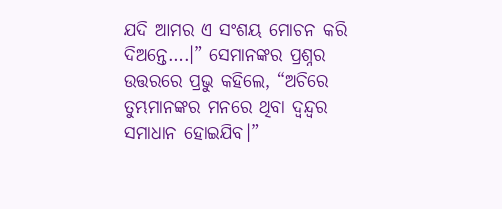ଯଦି ଆମର ଏ ସଂଶୟ ମୋଚନ କରି ଦିଅନ୍ତେ….।” ସେମାନଙ୍କର ପ୍ରଶ୍ନର ଉତ୍ତରରେ ପ୍ରଭୁ କହିଲେ, “ଅଚିରେ ତୁମ୍ଭମାନଙ୍କର ମନରେ ଥିବା ଦ୍ୱନ୍ଦ୍ୱର ସମାଧାନ ହୋଇଯିବ।”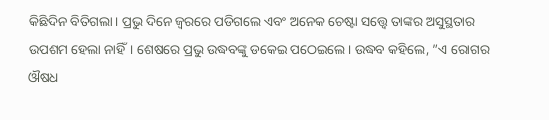କିଛିଦିନ ବିତିଗଲା। ପ୍ରଭୁ ଦିନେ ଜ୍ୱରରେ ପଡିଗଲେ ଏବଂ ଅନେକ ଚେଷ୍ଟା ସତ୍ତ୍ୱେ ତାଙ୍କର ଅସୁସ୍ଥତାର ଉପଶମ ହେଲା ନାହିଁ। ଶେଷରେ ପ୍ରଭୁ ଉଦ୍ଧବଙ୍କୁ ଡକେଇ ପଠେଇଲେ। ଉଦ୍ଧବ କହିଲେ, ”ଏ ରୋଗର ଔଷଧ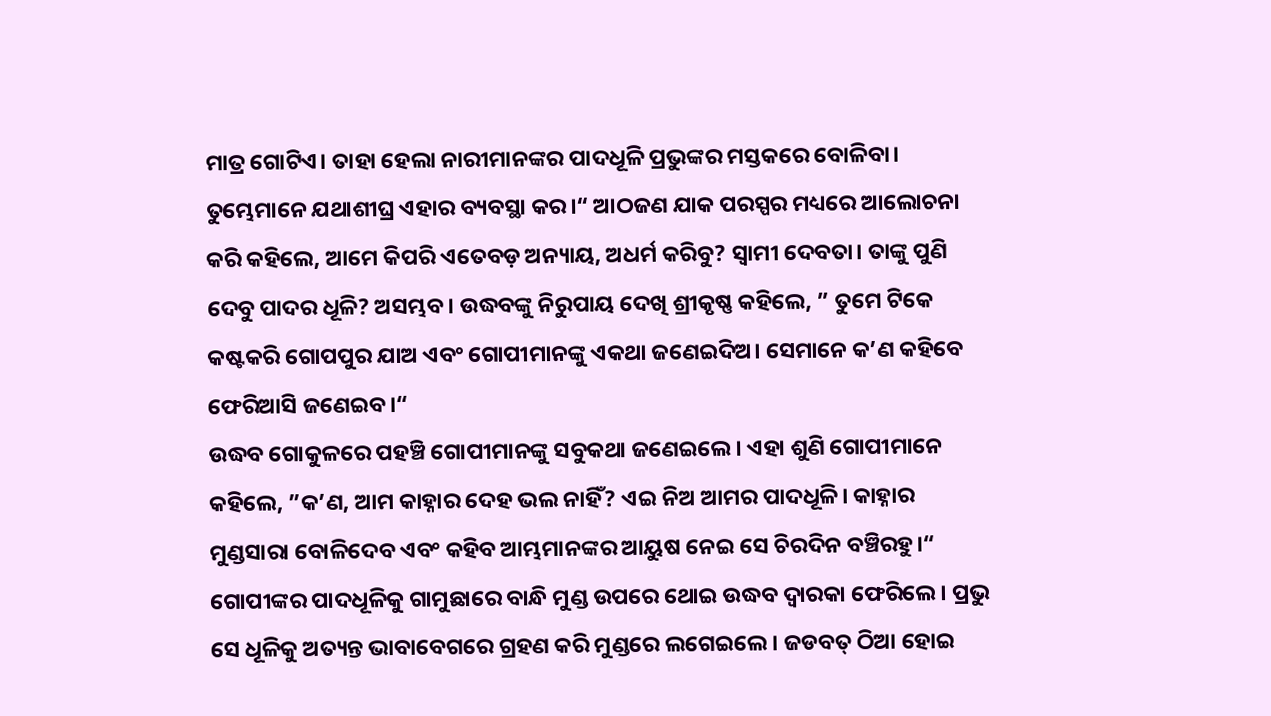ମାତ୍ର ଗୋଟିଏ। ତାହା ହେଲା ନାରୀମାନଙ୍କର ପାଦଧୂଳି ପ୍ରଭୁଙ୍କର ମସ୍ତକରେ ବୋଳିବା। ତୁମ୍ଭେମାନେ ଯଥାଶୀଘ୍ର ଏହାର ବ୍ୟବସ୍ଥା କର।“ ଆଠଜଣ ଯାକ ପରସ୍ପର ମଧ୍ୟରେ ଆଲୋଚନା କରି କହିଲେ, ଆମେ କିପରି ଏତେବଡ଼ ଅନ୍ୟାୟ, ଅଧର୍ମ କରିବୁ? ସ୍ବାମୀ ଦେବତା। ତାଙ୍କୁ ପୁଣି ଦେବୁ ପାଦର ଧୂଳି? ଅସମ୍ଭବ। ଉଦ୍ଧବଙ୍କୁ ନିରୁପାୟ ଦେଖି ଶ୍ରୀକୃଷ୍ଣ କହିଲେ, ” ତୁମେ ଟିକେ କଷ୍ଟକରି ଗୋପପୁର ଯାଅ ଏବଂ ଗୋପୀମାନଙ୍କୁ ଏକଥା ଜଣେଇଦିଅ। ସେମାନେ କ’ଣ କହିବେ ଫେରିଆସି ଜଣେଇବ।“
ଉଦ୍ଧବ ଗୋକୁଳରେ ପହଞ୍ଚି ଗୋପୀମାନଙ୍କୁ ସବୁକଥା ଜଣେଇଲେ। ଏହା ଶୁଣି ଗୋପୀମାନେ କହିଲେ, ”କ’ଣ, ଆମ କାହ୍ନାର ଦେହ ଭଲ ନାହିଁ? ଏଇ ନିଅ ଆମର ପାଦଧୂଳି। କାହ୍ନାର ମୁଣ୍ଡସାରା ବୋଳିଦେବ ଏବଂ କହିବ ଆମ୍ଭମାନଙ୍କର ଆୟୁଷ ନେଇ ସେ ଚିରଦିନ ବଞ୍ଚିରହୁ।“
ଗୋପୀଙ୍କର ପାଦଧୂଳିକୁ ଗାମୁଛାରେ ବାନ୍ଧି ମୁଣ୍ଡ ଉପରେ ଥୋଇ ଉଦ୍ଧବ ଦ୍ୱାରକା ଫେରିଲେ । ପ୍ରଭୁ ସେ ଧୂଳିକୁ ଅତ୍ୟନ୍ତ ଭାବାବେଗରେ ଗ୍ରହଣ କରି ମୁଣ୍ଡରେ ଲଗେଇଲେ। ଜଡବତ୍‌ ଠିଆ ହୋଇ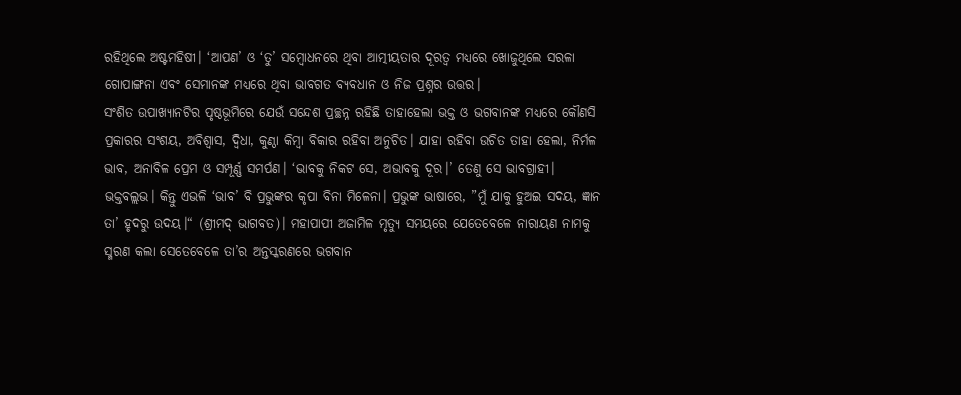ରହିଥିଲେ ଅଷ୍ଟମହିଷୀ। ‘ଆପଣ’ ଓ ‘ତୁ’ ସମ୍ବୋଧନରେ ଥିବା ଆତ୍ମୀୟତାର ଦୂରତ୍ୱ ମଧ୍ୟରେ ଖୋଜୁଥିଲେ ସରଳା ଗୋପାଙ୍ଗନା ଏବଂ ସେମାନଙ୍କ ମଧ୍ୟରେ ଥିବା ଭାବଗତ ବ୍ୟବଧାନ ଓ ନିଜ ପ୍ରଶ୍ନର ଉତ୍ତର।
ସଂଶିତ ଉପାଖ୍ୟାନଟିର ପୃଷ୍ଠଭୂମିରେ ଯେଉଁ ସନ୍ଦେଶ ପ୍ରଚ୍ଛନ୍ନ ରହିଛି ତାହାହେଲା ଭକ୍ତ ଓ ଭଗବାନଙ୍କ ମଧ୍ୟରେ କୌଣସି ପ୍ରକାରର ସଂଶୟ, ଅବିଶ୍ୱାସ, ଦ୍ୱିଧା, କୁଣ୍ଠା କିମ୍ବା ବିକାର ରହିବା ଅନୁଚିତ। ଯାହା ରହିବା ଉଚିତ ତାହା ହେଲା, ନିର୍ମଳ ଭାବ, ଅନାବିଳ ପ୍ରେମ ଓ ସମ୍ପୂର୍ଣ୍ଣ ସମର୍ପଣ। ‘ଭାବକୁ ନିକଟ ସେ, ଅଭାବକୁ ଦୂର।’ ତେଣୁ ସେ ଭାବଗ୍ରାହୀ। ଭକ୍ତବଲ୍ଲଭ। କିନ୍ତୁ ଏଭଳି ‘ଭାବ’ ବି ପ୍ରଭୁଙ୍କର କୃପା ବିନା ମିଳେନା। ପ୍ରଭୁଙ୍କ ଭାଷାରେ, ”ମୁଁ ଯାକୁ ହୁଅଇ ସଦୟ, ଜ୍ଞାନ ତା’ ହୃଦରୁ ଉଦୟ।“ (ଶ୍ରୀମଦ୍‌ ଭାଗବତ)। ମହାପାପୀ ଅଜାମିଳ ମୃତ୍ୟୁ ସମୟରେ ଯେତେବେଳେ ନାରାୟଣ ନାମକୁ ସ୍ମରଣ କଲା ସେତେବେଳେ ତା’ର ଅନ୍ତସ୍କରଣରେ ଭଗବାନ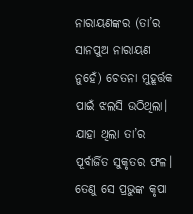ନାରାୟଣଙ୍କର (ତା’ର ସାନପୁଅ ନାରାୟଣ ନୁହେଁ) ଚେତନା ମୁହୂର୍ତ୍ତକ ପାଇଁ ଝଲସି ଉଠିଥିଲା। ଯାହା ଥିଲା ତା’ର ପୂର୍ବାର୍ଜିତ ସୁକୃତର ଫଳ। ତେଣୁ ସେ ପ୍ରଭୁଙ୍କ କୃପା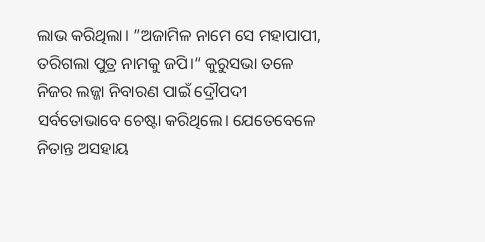ଲାଭ କରିଥିଲା। ”ଅଜାମିଳ ନାମେ ସେ ମହାପାପୀ, ତରିଗଲା ପୁତ୍ର ନାମକୁ ଜପି।“ କୁରୁସଭା ତଳେ ନିଜର ଲଜ୍ଜା ନିବାରଣ ପାଇଁ ଦ୍ରୌପଦୀ ସର୍ବତୋଭାବେ ଚେଷ୍ଟା କରିଥିଲେ। ଯେତେବେଳେ ନିତାନ୍ତ ଅସହାୟ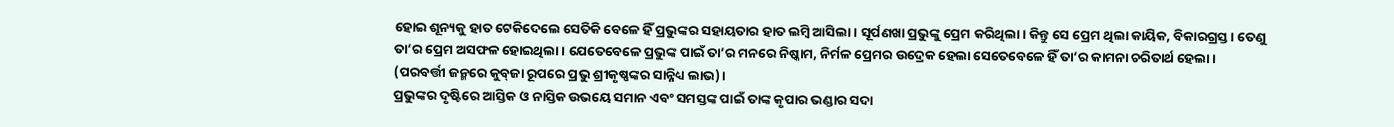ହୋଇ ଶୂନ୍ୟକୁ ହାତ ଟେକିଦେଲେ ସେତିକି ବେଳେ ହିଁ ପ୍ରଭୁଙ୍କର ସହାୟତାର ହାତ ଲମ୍ବି ଆସିଲା। ସୂର୍ପଣଖା ପ୍ରଭୁଙ୍କୁ ପ୍ରେମ କରିଥିଲା। କିନ୍ତୁ ସେ ପ୍ରେମ ଥିଲା କାୟିକ, ବିକାରଗ୍ରସ୍ତ। ତେଣୁ ତା’ର ପ୍ରେମ ଅସଫଳ ହୋଇଥିଲା। ଯେତେବେଳେ ପ୍ରଭୁଙ୍କ ପାଇଁ ତା’ର ମନରେ ନିଷ୍କାମ, ନିର୍ମଳ ପ୍ରେମର ଉଦ୍ରେକ ହେଲା ସେତେବେଳେ ହିଁ ତା’ର କାମନା ଚରିତାର୍ଥ ହେଲା। (ପରବର୍ତ୍ତୀ ଜନ୍ମରେ କୁବ୍‌ଜା ରୂପରେ ପ୍ରଭୁ ଶ୍ରୀକୃଷ୍ଣଙ୍କର ସାନ୍ନିଧ୍ୟ ଲାଭ)।
ପ୍ରଭୁଙ୍କର ଦୃଷ୍ଟିରେ ଆସ୍ତିକ ଓ ନାସ୍ତିକ ଉଭୟେ ସମାନ ଏବଂ ସମସ୍ତଙ୍କ ପାଇଁ ତାଙ୍କ କୃପାର ଭଣ୍ଡାର ସଦା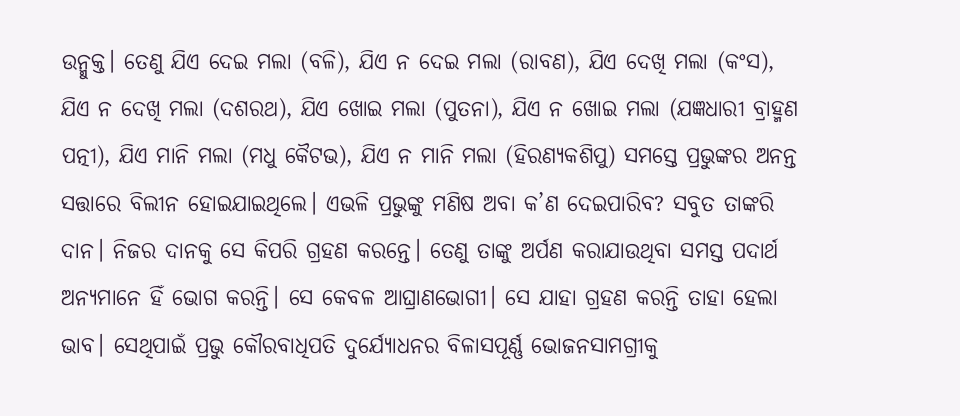ଉନ୍ମୁକ୍ତ। ତେଣୁ ଯିଏ ଦେଇ ମଲା (ବଳି), ଯିଏ ନ ଦେଇ ମଲା (ରାବଣ), ଯିଏ ଦେଖି ମଲା (କଂସ), ଯିଏ ନ ଦେଖି ମଲା (ଦଶରଥ), ଯିଏ ଖୋଇ ମଲା (ପୁତନା), ଯିଏ ନ ଖୋଇ ମଲା (ଯଜ୍ଞଧାରୀ ବ୍ରାହ୍ମଣ ପତ୍ନୀ), ଯିଏ ମାନି ମଲା (ମଧୁ କୈଟଭ), ଯିଏ ନ ମାନି ମଲା (ହିରଣ୍ୟକଶିପୁ) ସମସ୍ତେ ପ୍ରଭୁଙ୍କର ଅନନ୍ତ ସତ୍ତାରେ ବିଲୀନ ହୋଇଯାଇଥିଲେ। ଏଭଳି ପ୍ରଭୁଙ୍କୁ ମଣିଷ ଅବା କ’ଣ ଦେଇପାରିବ? ସବୁତ ତାଙ୍କରି ଦାନ। ନିଜର ଦାନକୁ ସେ କିପରି ଗ୍ରହଣ କରନ୍ତେ। ତେଣୁ ତାଙ୍କୁ ଅର୍ପଣ କରାଯାଉଥିବା ସମସ୍ତ ପଦାର୍ଥ ଅନ୍ୟମାନେ ହିଁ ଭୋଗ କରନ୍ତି। ସେ କେବଳ ଆଘ୍ରାଣଭୋଗୀ। ସେ ଯାହା ଗ୍ରହଣ କରନ୍ତି ତାହା ହେଲା ଭାବ। ସେଥିପାଇଁ ପ୍ରଭୁ କୌରବାଧିପତି ଦୁର୍ଯ୍ୟୋଧନର ବିଳାସପୂର୍ଣ୍ଣ ଭୋଜନସାମଗ୍ରୀକୁ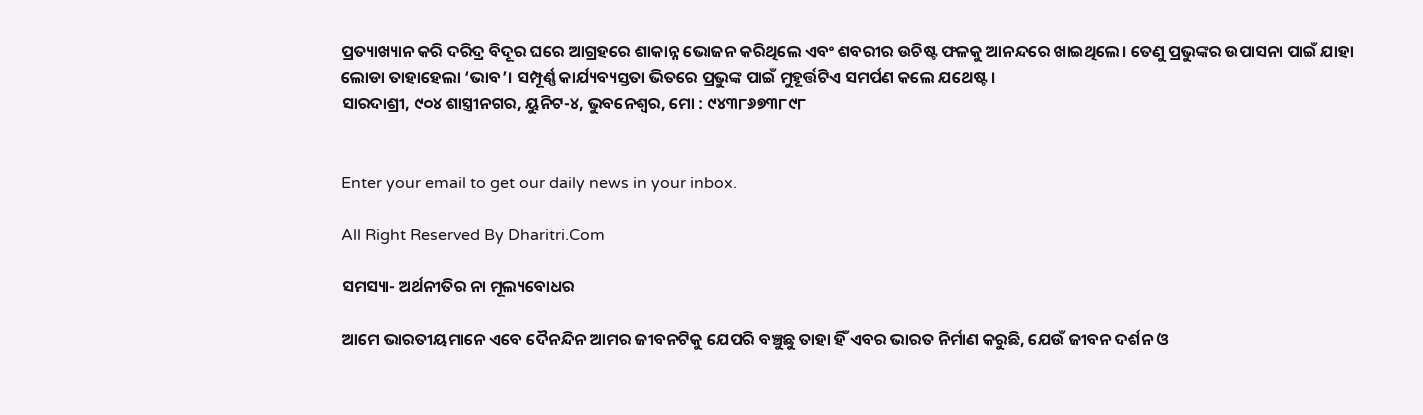ପ୍ରତ୍ୟାଖ୍ୟାନ କରି ଦରିଦ୍ର ବିଦୂର ଘରେ ଆଗ୍ରହରେ ଶାକାନ୍ନ ଭୋଜନ କରିଥିଲେ ଏବଂ ଶବରୀର ଉଚିଷ୍ଟ ଫଳକୁ ଆନନ୍ଦରେ ଖାଇଥିଲେ। ତେଣୁ ପ୍ରଭୁଙ୍କର ଉପାସନା ପାଇଁ ଯାହା ଲୋଡା ତାହାହେଲା ‘ଭାବ’। ସମ୍ପୂର୍ଣ୍ଣ କାର୍ଯ୍ୟବ୍ୟସ୍ତତା ଭିତରେ ପ୍ରଭୁଙ୍କ ପାଇଁ ମୁହୂର୍ତ୍ତଟିଏ ସମର୍ପଣ କଲେ ଯଥେଷ୍ଟ।
ସାରଦାଶ୍ରୀ, ୯୦୪ ଶାସ୍ତ୍ରୀନଗର, ୟୁନିଟ-୪, ଭୁବନେଶ୍ୱର, ମୋ : ୯୪୩୮୬୭୩୮୯୮


Enter your email to get our daily news in your inbox.

All Right Reserved By Dharitri.Com

ସମସ୍ୟା- ଅର୍ଥନୀତିର ନା ମୂଲ୍ୟବୋଧର

ଆମେ ଭାରତୀୟମାନେ ଏବେ ଦୈନନ୍ଦିନ ଆମର ଜୀବନଟିକୁ ଯେପରି ବଞ୍ଚୁଛୁ ତାହା ହିଁ ଏବର ଭାରତ ନିର୍ମାଣ କରୁଛି, ଯେଉଁ ଜୀବନ ଦର୍ଶନ ଓ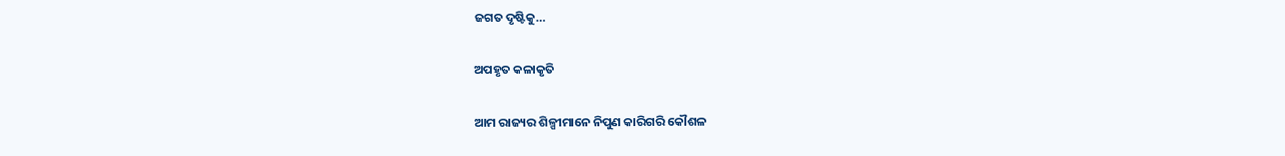ଜଗତ ଦୃଷ୍ଟିକୁ…

ଅପହୃତ କଳାକୃତି

ଆମ ରାଜ୍ୟର ଶିଳ୍ପୀମାନେ ନିପୁଣ କାରିଗରି କୌଶଳ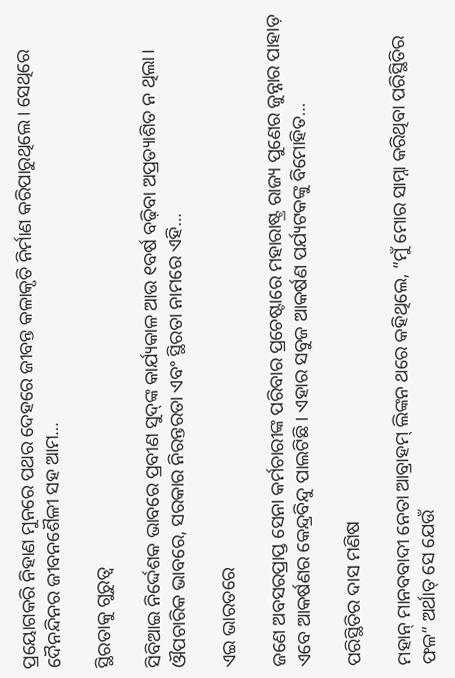ପ୍ରୟୋଗକରି ନିହାଣ ମୁନରେ ପଥର ଦେହରେ ଜୀବନ୍ତ କଳାକୃତି ନିର୍ମାଣ କରିପାରୁଥିଲେ। ସେଥିରେ ଦୈନନ୍ଦିନର ଜୀବନଶୈଳୀ ସହ ଆମ…

ସ୍ଥିରତାକୁ ଗୁରୁତ୍ୱ

ସିବିଆଇ ନିର୍ଦ୍ଦେଶକ ଭାବରେ ପ୍ରବୀଣ ସୁଦ୍‌ଙ୍କ କାର୍ଯ୍ୟକାଳ ଆଉ ୧ବର୍ଷ ବଢ଼ିବା ଅପ୍ରତ୍ୟାଶିତ ନ ଥିଲା। ଔପଚାରିକ ଭାବରେ, ସରକାର ନିରନ୍ତରତା ଏବଂ ସ୍ଥିରତା ନାମରେ ଏହି…

ଏଇ ଭାରତରେ

ଜଣେ ଅବସରପ୍ରାପ୍ତ ସେନା କର୍ମଚାରୀଙ୍କ ପରିବାର ପ୍ରଚେଷ୍ଟାରେ ମହାରାଷ୍ଟ୍ର ରାଜ୍ୟ ପୁଣେର ଜୁନ୍ନାର ପାହାଡ଼ ଏବେ ଆକର୍ଷଣର କେନ୍ଦ୍ରବିନ୍ଦୁ ପାଲଟିଛି। ଏହାର ସବୁଜ ଆକର୍ଷଣ ପର୍ଯ୍ୟଟକଙ୍କୁ ବିମୋହିତ…

ପରିସ୍ଥିତିର ଦାସ ମଣିଷ

ମହାନ୍‌ ମାନବବାଦୀ ନେତା ଆବ୍ରାହମ୍‌ ଲିଙ୍କନ ଥରେ କହିଥିଲେ, ”ମୁଁ ମୋର ସାମ୍ନା କରିଥିବା ପରିସ୍ଥିତିର ଫଳ“ ଅର୍ଥାତ୍‌ ସେ ଯେଉଁ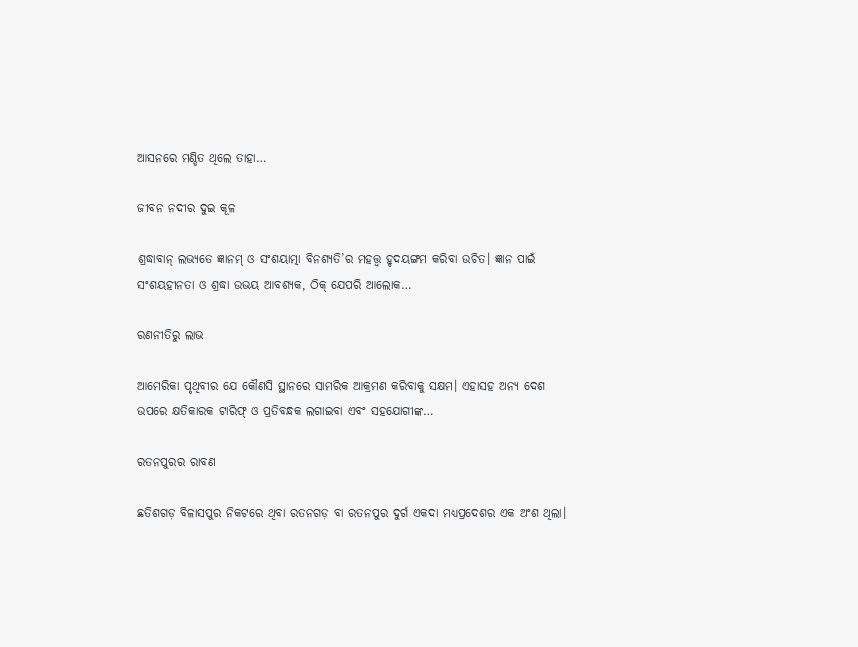ଆସନରେ ମଣ୍ଡିତ ଥିଲେ ତାହା…

ଜୀବନ ନଦୀର ଦୁଇ କୂଳ

ଶ୍ରଦ୍ଧାବାନ୍‌ ଲଭ୍ୟତେ ଜ୍ଞାନମ୍‌ ଓ ସଂଶୟାତ୍ମା ବିନଶ୍ୟତି’ର ମହତ୍ତ୍ୱ ହୃଦୟଙ୍ଗମ କରିବା ଉଚିତ। ଜ୍ଞାନ ପାଇଁ ସଂଶୟହୀନତା ଓ ଶ୍ରଦ୍ଧା ଉଭୟ ଆବଶ୍ୟକ, ଠିକ୍‌ ଯେପରି ଆଲୋକ…

ରଣନୀତିରୁ ଲାଭ

ଆମେରିକା ପୃଥିବୀର ଯେ କୌଣସି ସ୍ଥାନରେ ସାମରିକ ଆକ୍ରମଣ କରିବାକୁ ସକ୍ଷମ। ଏହାସହ ଅନ୍ୟ ଦେଶ ଉପରେ କ୍ଷତିକାରକ ଟାରିଫ୍‌ ଓ ପ୍ରତିବନ୍ଧକ ଲଗାଇବା ଏବଂ ସହଯୋଗୀଙ୍କ…

ରତନପୁରର ରାବଣ

ଛତିଶଗଡ଼ ବିଳାସପୁର ନିକଟରେ ଥିବା ରତନଗଡ଼ ବା ରତନପୁର ଦୁର୍ଗ ଏକଦା ମଧ୍ୟପ୍ରଦେଶର ଏକ ଅଂଶ ଥିଲା।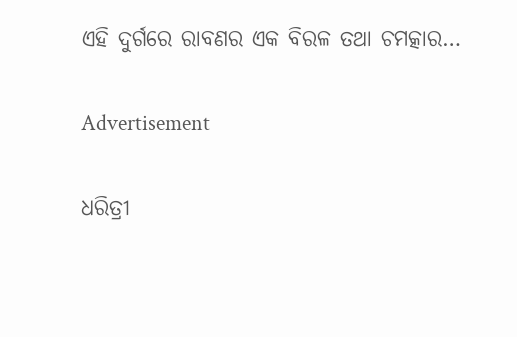ଏହି ଦୁର୍ଗରେ ରାବଣର ଏକ ବିରଳ ତଥା ଚମତ୍କାର…

Advertisement

ଧରିତ୍ରୀ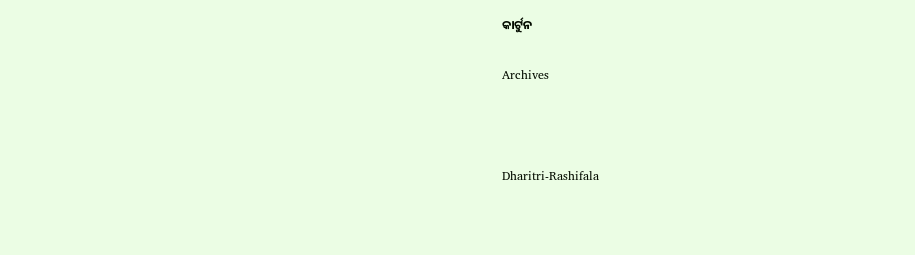କାର୍ଟୁନ

Archives



Dharitri-Rashifala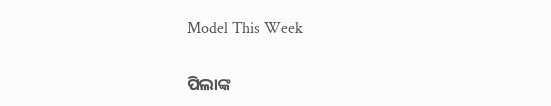Model This Week

ପିଲାଙ୍କ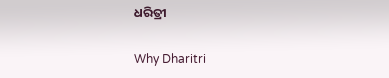ଧରିତ୍ରୀ

Why Dharitri